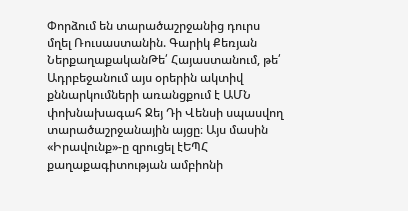Փորձում են տարածաշրջանից դուրս մղել Ռուսաստանին. Գարիկ Քեռյան
ՆերքաղաքականԹե՛ Հայաստանում, թե՛ Ադրբեջանում այս օրերին ակտիվ քննարկումների առանցքում է ԱՄՆ փոխնախագահ Ջեյ Դի Վենսի սպասվող տարածաշրջանային այցը։ Այս մասին «Իրավունք»-ը զրուցել էԵՊՀ քաղաքագիտության ամբիոնի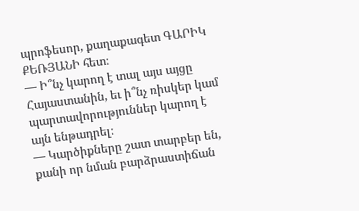պրոֆեսոր, քաղաքագետ ԳԱՐԻԿ ՔԵՌՅԱՆԻ հետ։
— Ի՞նչ կարող է տալ այս այցը Հայաստանին, եւ ի՞նչ ռիսկեր կամ պարտավորություններ կարող է այն ենթադրել։
— Կարծիքները շատ տարբեր են, քանի որ նման բարձրաստիճան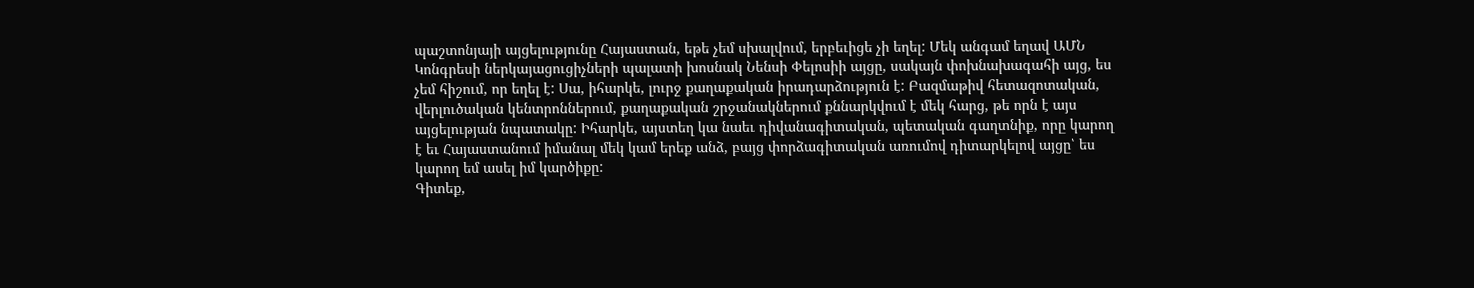պաշտոնյայի այցելությունը Հայաստան, եթե չեմ սխալվում, երբեւիցե չի եղել: Մեկ անգամ եղավ ԱՄՆ Կոնգրեսի ներկայացուցիչների պալատի խոսնակ Նենսի Փելոսիի այցը, սակայն փոխնախագահի այց, ես չեմ հիշում, որ եղել է: Սա, իհարկե, լուրջ քաղաքական իրադարձություն է: Բազմաթիվ հետազոտական, վերլուծական կենտրոններում, քաղաքական շրջանակներում քննարկվում է մեկ հարց, թե որն է այս այցելության նպատակը: Իհարկե, այստեղ կա նաեւ դիվանագիտական, պետական գաղտնիք, որը կարող է եւ Հայաստանում իմանալ մեկ կամ երեք անձ, բայց փորձագիտական առումով դիտարկելով այցը՝ ես կարող եմ ասել իմ կարծիքը:
Գիտեք,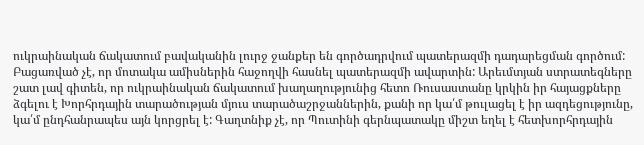ուկրաինական ճակատում բավականին լուրջ ջանքեր են գործադրվում պատերազմի դադարեցման գործում: Բացառված չէ, որ մոտակա ամիսներին հաջողվի հասնել պատերազմի ավարտին: Արեւմտյան ստրատեգները շատ լավ գիտեն, որ ուկրաինական ճակատում խաղաղությունից հետո Ռուսաստանը կրկին իր հայացքները ձգելու է Խորհրդային տարածության մյուս տարածաշրջաններին, քանի որ կա՛մ թուլացել է իր ազդեցությունը, կա՛մ ընդհանրապես այն կորցրել է: Գաղտնիք չէ, որ Պուտինի գերնպատակը միշտ եղել է հետխորհրդային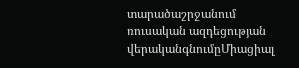տարածաշրջանում ռուսական ազդեցության վերականգնումըՄիացիալ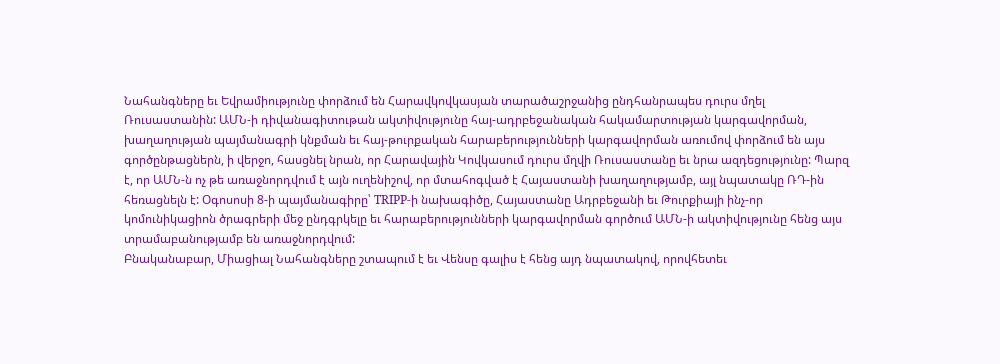Նահանգները եւ Եվրամիությունը փորձում են Հարավկովկասյան տարածաշրջանից ընդհանրապես դուրս մղել Ռուսաստանին: ԱՄՆ-ի դիվանագիտութան ակտիվությունը հայ-ադրբեջանական հակամարտության կարգավորման, խաղաղության պայմանագրի կնքման եւ հայ-թուրքական հարաբերությունների կարգավորման առումով փորձում են այս գործընթացներն, ի վերջո, հասցնել նրան, որ Հարավային Կովկասում դուրս մղվի Ռուսաստանը եւ նրա ազդեցությունը: Պարզ է, որ ԱՄՆ-ն ոչ թե առաջնորդվում է այն ուղենիշով, որ մտահոգված է Հայաստանի խաղաղությամբ, այլ նպատակը ՌԴ-ին հեռացնելն է: Օգոսոսի 8-ի պայմանագիրը՝ TRIPP-ի նախագիծը, Հայաստանը Ադրբեջանի եւ Թուրքիայի ինչ-որ կոմունիկացիոն ծրագրերի մեջ ընդգրկելը եւ հարաբերությունների կարգավորման գործում ԱՄՆ-ի ակտիվությունը հենց այս տրամաբանությամբ են առաջնորդվում:
Բնականաբար, Միացիալ Նահանգները շտապում է եւ Վենսը գալիս է հենց այդ նպատակով, որովհետեւ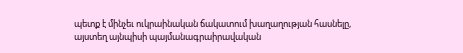պետք է մինչեւ ուկրաինական ճակատում խաղաղության հասնելը, այստեղ այնպիսի պայմանագրաիրավական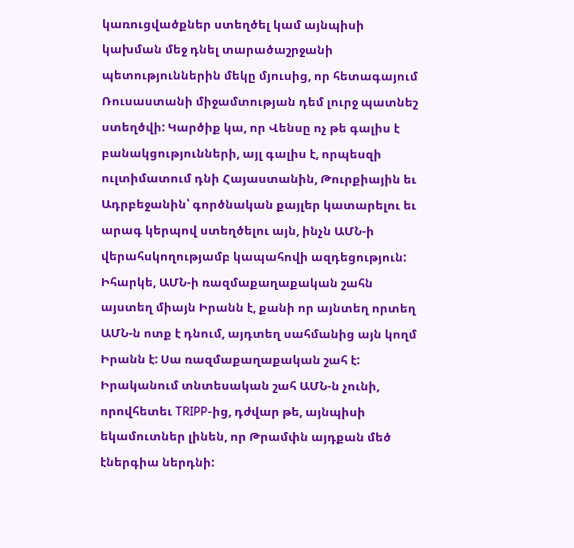կառուցվածքներ ստեղծել կամ այնպիսի կախման մեջ դնել տարածաշրջանի պետություններին մեկը մյուսից, որ հետագայում Ռուսաստանի միջամտության դեմ լուրջ պատնեշ ստեղծվի: Կարծիք կա, որ Վենսը ոչ թե գալիս է բանակցությունների, այլ գալիս է, որպեսզի ուլտիմատում դնի Հայաստանին, Թուրքիային եւ Ադրբեջանին՝ գործնական քայլեր կատարելու եւ արագ կերպով ստեղծելու այն, ինչն ԱՄՆ-ի վերահսկողությամբ կապահովի ազդեցություն:
Իհարկե, ԱՄՆ-ի ռազմաքաղաքական շահն այստեղ միայն Իրանն է, քանի որ այնտեղ որտեղ ԱՄՆ-ն ոտք է դնում, այդտեղ սահմանից այն կողմ Իրանն է: Սա ռազմաքաղաքական շահ է: Իրականում տնտեսական շահ ԱՄՆ-ն չունի, որովհետեւ TRIPP-ից, դժվար թե, այնպիսի եկամուտներ լինեն, որ Թրամփն այդքան մեծ էներգիա ներդնի: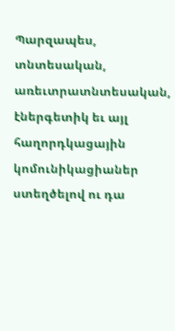Պարզապես, տնտեսական, առեւտրատնտեսական, էներգետիկ եւ այլ հաղորդկացային կոմունիկացիաներ ստեղծելով ու դա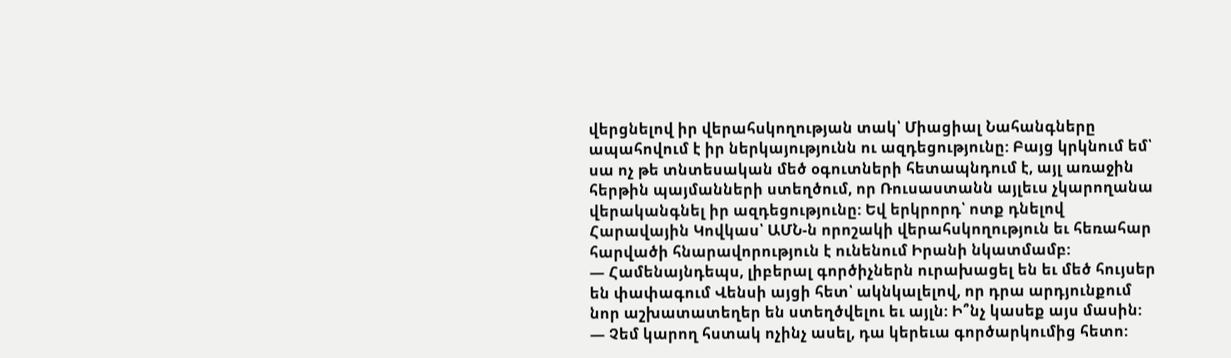վերցնելով իր վերահսկողության տակ՝ Միացիալ Նահանգները ապահովում է իր ներկայությունն ու ազդեցությունը: Բայց կրկնում եմ՝ սա ոչ թե տնտեսական մեծ օգուտների հետապնդում է, այլ առաջին հերթին պայմանների ստեղծում, որ Ռուսաստանն այլեւս չկարողանա վերականգնել իր ազդեցությունը: Եվ երկրորդ՝ ոտք դնելով Հարավային Կովկաս՝ ԱՄՆ-ն որոշակի վերահսկողություն եւ հեռահար հարվածի հնարավորություն է ունենում Իրանի նկատմամբ:
— Համենայնդեպս, լիբերալ գործիչներն ուրախացել են եւ մեծ հույսեր են փափագում Վենսի այցի հետ՝ ակնկալելով, որ դրա արդյունքում նոր աշխատատեղեր են ստեղծվելու եւ այլն: Ի՞նչ կասեք այս մասին:
— Չեմ կարող հստակ ոչինչ ասել, դա կերեւա գործարկումից հետո: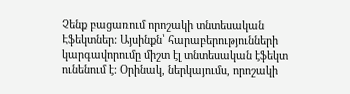Չենք բացառում որոշակի տնտեսական Էֆեկտներ: Այսինքն՝ հարաբերությունների կարգավորումը միշտ էլ տնտեսական էֆեկտ ունենում է: Օրինակ, ներկայումս, որոշակի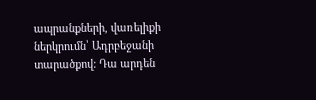ապրանքների, վառելիքի ներկրումն՝ Ադրբեջանի տարածքով: Դա արդեն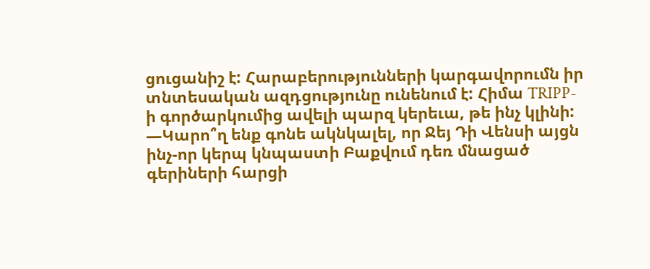ցուցանիշ է: Հարաբերությունների կարգավորումն իր տնտեսական ազդցությունը ունենում է: Հիմա TRIPP-ի գործարկումից ավելի պարզ կերեւա, թե ինչ կլինի:
—Կարո՞ղ ենք գոնե ակնկալել, որ Ջեյ Դի Վենսի այցն ինչ-որ կերպ կնպաստի Բաքվում դեռ մնացած գերիների հարցի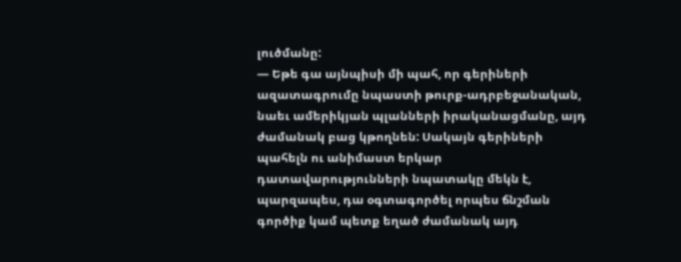լուծմանը:
— Եթե գա այնպիսի մի պահ, որ գերիների ազատագրումը նպաստի թուրք-ադրբեջանական, նաեւ ամերիկյան պլանների իրականացմանը, այդ ժամանակ բաց կթողնեն: Սակայն գերիների պահելն ու անիմաստ երկար դատավարությունների նպատակը մեկն է, պարզապես, դա օգտագործել որպես ճնշման գործիք կամ պետք եղած ժամանակ այդ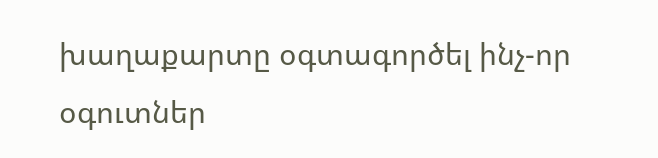խաղաքարտը օգտագործել ինչ-որ օգուտներ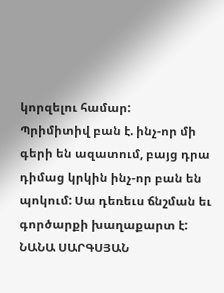կորզելու համար:
Պրիմիտիվ բան է. ինչ-որ մի գերի են ազատում, բայց դրա դիմաց կրկին ինչ-որ բան են պոկում: Սա դեռեւս ճնշման եւ գործարքի խաղաքարտ է:
ՆԱՆԱ ՍԱՐԳՍՅԱՆ